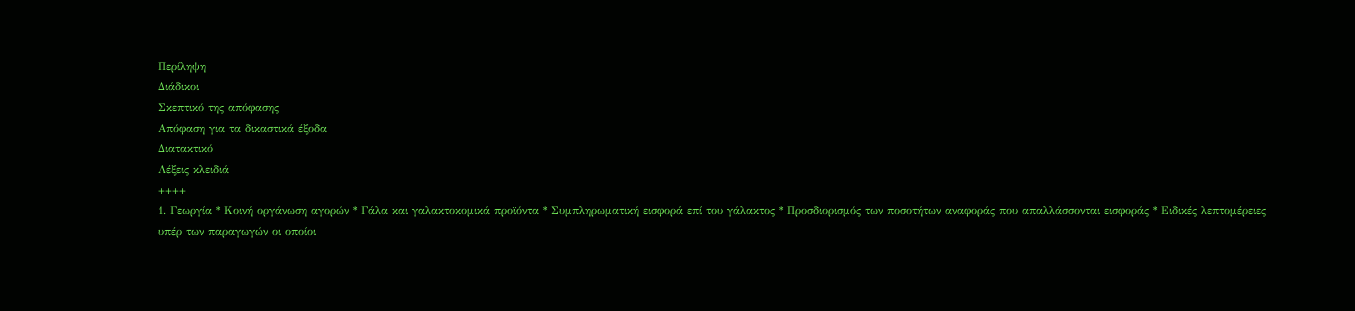Περίληψη
Διάδικοι
Σκεπτικό της απόφασης
Απόφαση για τα δικαστικά έξοδα
Διατακτικό
Λέξεις κλειδιά
++++
1. Γεωργία * Κοινή οργάνωση αγορών * Γάλα και γαλακτοκομικά προϊόντα * Συμπληρωματική εισφορά επί του γάλακτος * Προσδιορισμός των ποσοτήτων αναφοράς που απαλλάσσονται εισφοράς * Ειδικές λεπτομέρειες υπέρ των παραγωγών οι οποίοι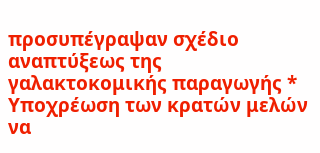προσυπέγραψαν σχέδιο αναπτύξεως της γαλακτοκομικής παραγωγής * Υποχρέωση των κρατών μελών να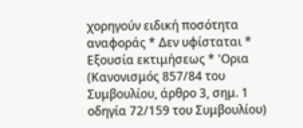χορηγούν ειδική ποσότητα αναφοράς * Δεν υφίσταται * Εξουσία εκτιμήσεως * 'Ορια
(Κανονισμός 857/84 του Συμβουλίου, άρθρο 3, σημ. 1 οδηγία 72/159 του Συμβουλίου)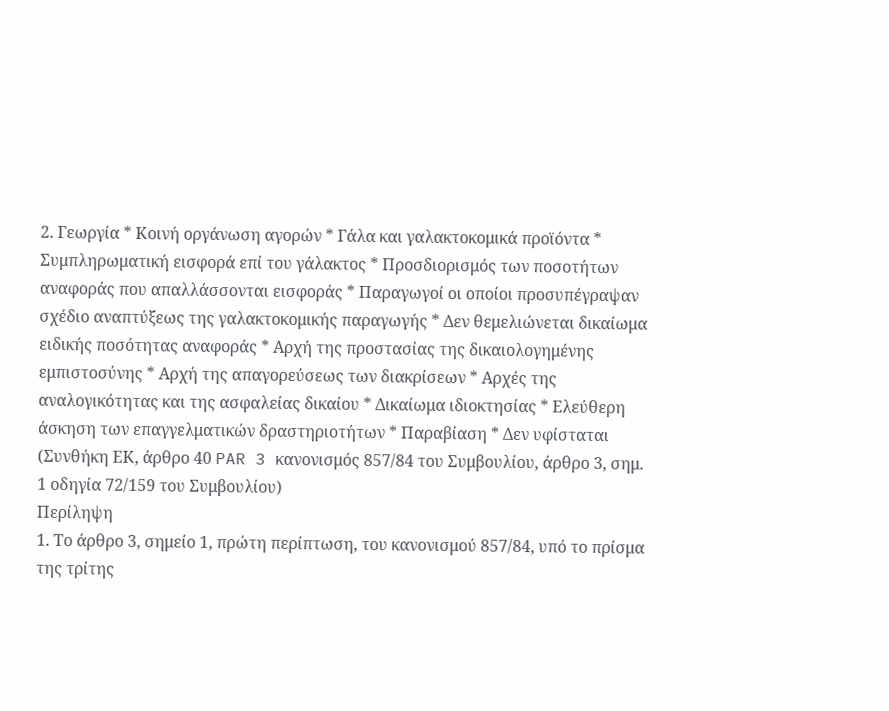2. Γεωργία * Κοινή οργάνωση αγορών * Γάλα και γαλακτοκομικά προϊόντα * Συμπληρωματική εισφορά επί του γάλακτος * Προσδιορισμός των ποσοτήτων αναφοράς που απαλλάσσονται εισφοράς * Παραγωγοί οι οποίοι προσυπέγραψαν σχέδιο αναπτύξεως της γαλακτοκομικής παραγωγής * Δεν θεμελιώνεται δικαίωμα ειδικής ποσότητας αναφοράς * Αρχή της προστασίας της δικαιολογημένης εμπιστοσύνης * Αρχή της απαγορεύσεως των διακρίσεων * Αρχές της αναλογικότητας και της ασφαλείας δικαίου * Δικαίωμα ιδιοκτησίας * Ελεύθερη άσκηση των επαγγελματικών δραστηριοτήτων * Παραβίαση * Δεν υφίσταται
(Συνθήκη ΕΚ, άρθρο 40 PAR 3 κανονισμός 857/84 του Συμβουλίου, άρθρο 3, σημ. 1 οδηγία 72/159 του Συμβουλίου)
Περίληψη
1. Το άρθρο 3, σημείο 1, πρώτη περίπτωση, του κανονισμού 857/84, υπό το πρίσμα της τρίτης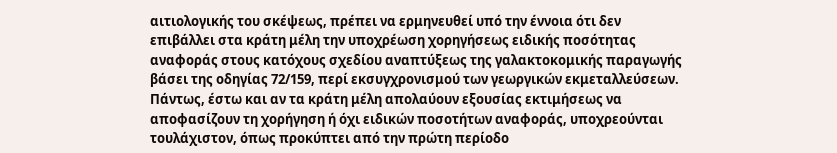αιτιολογικής του σκέψεως, πρέπει να ερμηνευθεί υπό την έννοια ότι δεν επιβάλλει στα κράτη μέλη την υποχρέωση χορηγήσεως ειδικής ποσότητας αναφοράς στους κατόχους σχεδίου αναπτύξεως της γαλακτοκομικής παραγωγής βάσει της οδηγίας 72/159, περί εκσυγχρονισμού των γεωργικών εκμεταλλεύσεων.
Πάντως, έστω και αν τα κράτη μέλη απολαύουν εξουσίας εκτιμήσεως να αποφασίζουν τη χορήγηση ή όχι ειδικών ποσοτήτων αναφοράς, υποχρεούνται τουλάχιστον, όπως προκύπτει από την πρώτη περίοδο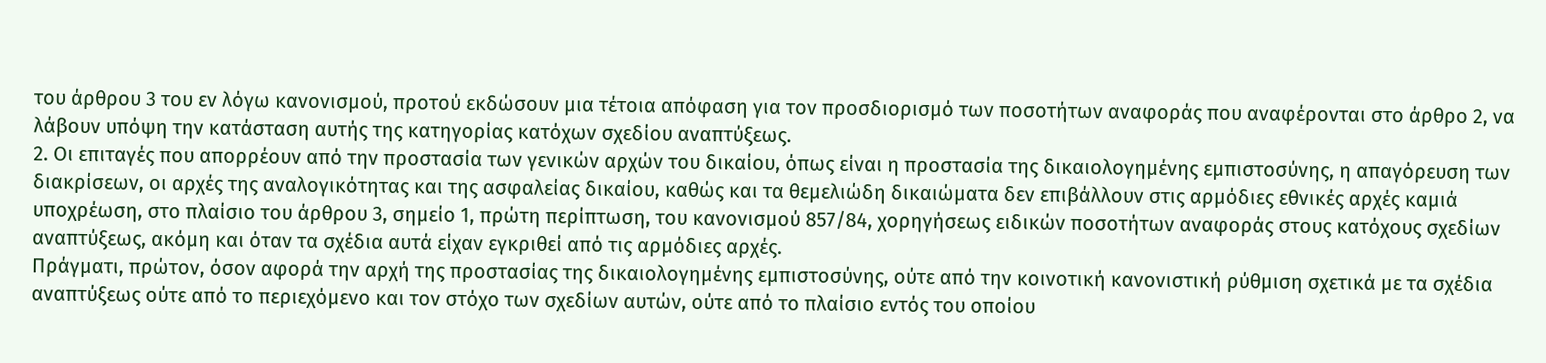του άρθρου 3 του εν λόγω κανονισμού, προτού εκδώσουν μια τέτοια απόφαση για τον προσδιορισμό των ποσοτήτων αναφοράς που αναφέρονται στο άρθρο 2, να λάβουν υπόψη την κατάσταση αυτής της κατηγορίας κατόχων σχεδίου αναπτύξεως.
2. Οι επιταγές που απορρέουν από την προστασία των γενικών αρχών του δικαίου, όπως είναι η προστασία της δικαιολογημένης εμπιστοσύνης, η απαγόρευση των διακρίσεων, οι αρχές της αναλογικότητας και της ασφαλείας δικαίου, καθώς και τα θεμελιώδη δικαιώματα δεν επιβάλλουν στις αρμόδιες εθνικές αρχές καμιά υποχρέωση, στο πλαίσιο του άρθρου 3, σημείο 1, πρώτη περίπτωση, του κανονισμού 857/84, χορηγήσεως ειδικών ποσοτήτων αναφοράς στους κατόχους σχεδίων αναπτύξεως, ακόμη και όταν τα σχέδια αυτά είχαν εγκριθεί από τις αρμόδιες αρχές.
Πράγματι, πρώτον, όσον αφορά την αρχή της προστασίας της δικαιολογημένης εμπιστοσύνης, ούτε από την κοινοτική κανονιστική ρύθμιση σχετικά με τα σχέδια αναπτύξεως ούτε από το περιεχόμενο και τον στόχο των σχεδίων αυτών, ούτε από το πλαίσιο εντός του οποίου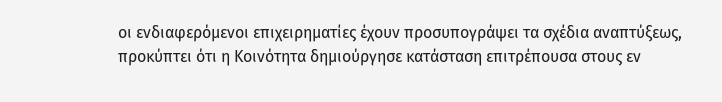οι ενδιαφερόμενοι επιχειρηματίες έχουν προσυπογράψει τα σχέδια αναπτύξεως, προκύπτει ότι η Κοινότητα δημιούργησε κατάσταση επιτρέπουσα στους εν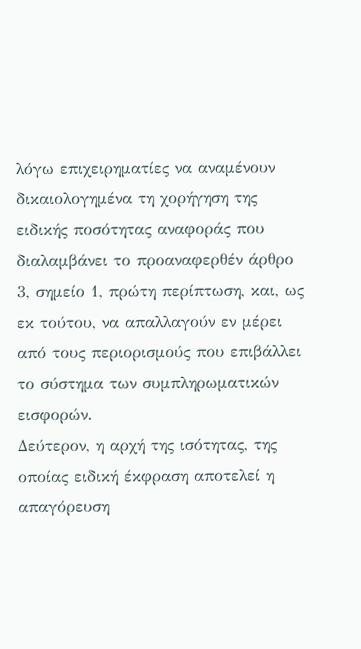λόγω επιχειρηματίες να αναμένουν δικαιολογημένα τη χορήγηση της ειδικής ποσότητας αναφοράς που διαλαμβάνει το προαναφερθέν άρθρο 3, σημείο 1, πρώτη περίπτωση, και, ως εκ τούτου, να απαλλαγούν εν μέρει από τους περιορισμούς που επιβάλλει το σύστημα των συμπληρωματικών εισφορών.
Δεύτερον, η αρχή της ισότητας, της οποίας ειδική έκφραση αποτελεί η απαγόρευση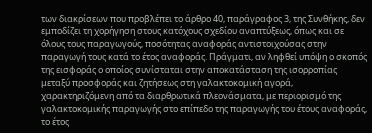των διακρίσεων που προβλέπει το άρθρο 40, παράγραφος 3, της Συνθήκης, δεν εμποδίζει τη χορήγηση στους κατόχους σχεδίου αναπτύξεως, όπως και σε όλους τους παραγωγούς, ποσότητας αναφοράς αντιστοιχούσας στην παραγωγή τους κατά το έτος αναφοράς. Πράγματι, αν ληφθεί υπόψη ο σκοπός της εισφοράς ο οποίος συνίσταται στην αποκατάσταση της ισορροπίας μεταξύ προσφοράς και ζητήσεως στη γαλακτοκομική αγορά, χαρακτηριζόμενη από τα διαρθρωτικά πλεονάσματα, με περιορισμό της γαλακτοκομικής παραγωγής στο επίπεδο της παραγωγής του έτους αναφοράς, το έτος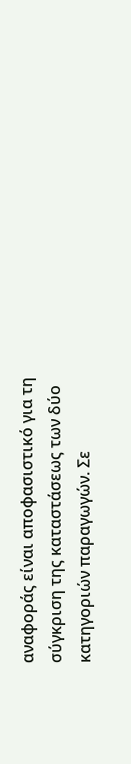αναφοράς είναι αποφασιστικό για τη σύγκριση της καταστάσεως των δύο κατηγοριών παραγωγών. Σε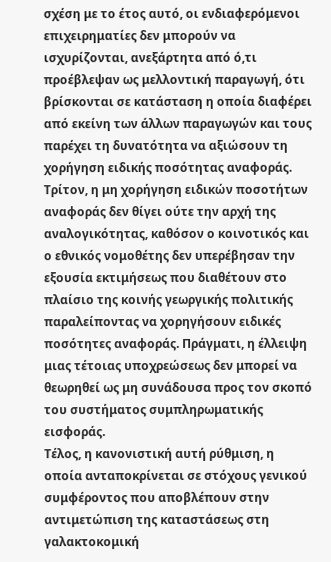σχέση με το έτος αυτό, οι ενδιαφερόμενοι επιχειρηματίες δεν μπορούν να ισχυρίζονται, ανεξάρτητα από ό,τι προέβλεψαν ως μελλοντική παραγωγή, ότι βρίσκονται σε κατάσταση η οποία διαφέρει από εκείνη των άλλων παραγωγών και τους παρέχει τη δυνατότητα να αξιώσουν τη χορήγηση ειδικής ποσότητας αναφοράς.
Τρίτον, η μη χορήγηση ειδικών ποσοτήτων αναφοράς δεν θίγει ούτε την αρχή της αναλογικότητας, καθόσον ο κοινοτικός και ο εθνικός νομοθέτης δεν υπερέβησαν την εξουσία εκτιμήσεως που διαθέτουν στο πλαίσιο της κοινής γεωργικής πολιτικής παραλείποντας να χορηγήσουν ειδικές ποσότητες αναφοράς. Πράγματι, η έλλειψη μιας τέτοιας υποχρεώσεως δεν μπορεί να θεωρηθεί ως μη συνάδουσα προς τον σκοπό του συστήματος συμπληρωματικής εισφοράς.
Τέλος, η κανονιστική αυτή ρύθμιση, η οποία ανταποκρίνεται σε στόχους γενικού συμφέροντος που αποβλέπουν στην αντιμετώπιση της καταστάσεως στη γαλακτοκομική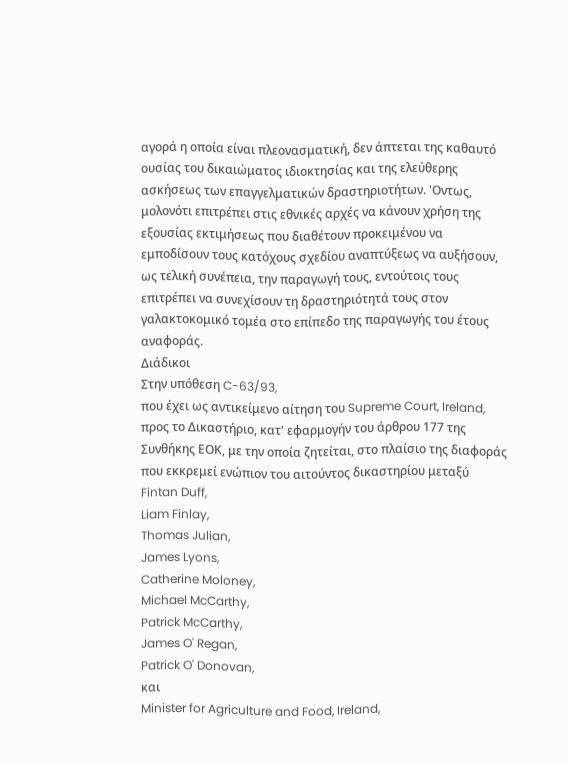αγορά η οποία είναι πλεονασματική, δεν άπτεται της καθαυτό ουσίας του δικαιώματος ιδιοκτησίας και της ελεύθερης ασκήσεως των επαγγελματικών δραστηριοτήτων. 'Οντως, μολονότι επιτρέπει στις εθνικές αρχές να κάνουν χρήση της εξουσίας εκτιμήσεως που διαθέτουν προκειμένου να εμποδίσουν τους κατόχους σχεδίου αναπτύξεως να αυξήσουν, ως τελική συνέπεια, την παραγωγή τους, εντούτοις τους επιτρέπει να συνεχίσουν τη δραστηριότητά τους στον γαλακτοκομικό τομέα στο επίπεδο της παραγωγής του έτους αναφοράς.
Διάδικοι
Στην υπόθεση C-63/93,
που έχει ως αντικείμενο αίτηση του Supreme Court, Ireland, προς το Δικαστήριο, κατ' εφαρμογήν του άρθρου 177 της Συνθήκης ΕΟΚ, με την οποία ζητείται, στο πλαίσιο της διαφοράς που εκκρεμεί ενώπιον του αιτούντος δικαστηρίου μεταξύ
Fintan Duff,
Liam Finlay,
Thomas Julian,
James Lyons,
Catherine Moloney,
Michael McCarthy,
Patrick McCarthy,
James O' Regan,
Patrick O' Donovan,
και
Minister for Agriculture and Food, Ireland,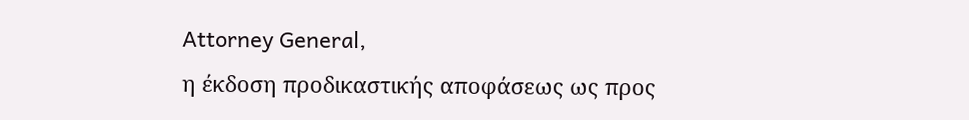Attorney General,
η έκδοση προδικαστικής αποφάσεως ως προς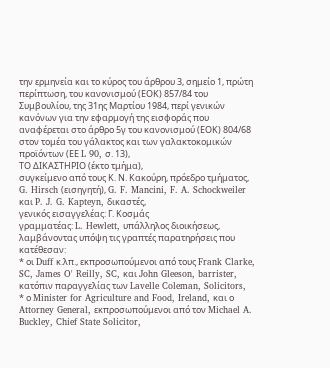την ερμηνεία και το κύρος του άρθρου 3, σημείο 1, πρώτη περίπτωση, του κανονισμού (ΕΟΚ) 857/84 του Συμβουλίου, της 31ης Μαρτίου 1984, περί γενικών κανόνων για την εφαρμογή της εισφοράς που αναφέρεται στο άρθρο 5γ του κανονισμού (ΕΟΚ) 804/68 στον τομέα του γάλακτος και των γαλακτοκομικών προϊόντων (ΕΕ L 90, σ. 13),
ΤΟ ΔΙΚΑΣΤΗΡΙΟ (έκτο τμήμα),
συγκείμενο από τους Κ. Ν. Κακούρη, πρόεδρο τμήματος, G. Hirsch (εισηγητή), G. F. Mancini, F. A. Schockweiler και P. J. G. Kapteyn, δικαστές,
γενικός εισαγγελέας: Γ. Κοσμάς
γραμματέας: L. Hewlett, υπάλληλος διοικήσεως,
λαμβάνοντας υπόψη τις γραπτές παρατηρήσεις που κατέθεσαν:
* οι Duff κ.λπ., εκπροσωπούμενοι από τους Frank Clarke, SC, James O' Reilly, SC, και John Gleeson, barrister, κατόπιν παραγγελίας των Lavelle Coleman, Solicitors,
* ο Minister for Agriculture and Food, Ireland, και ο Attorney General, εκπροσωπούμενοι από τον Michael A. Buckley, Chief State Solicitor,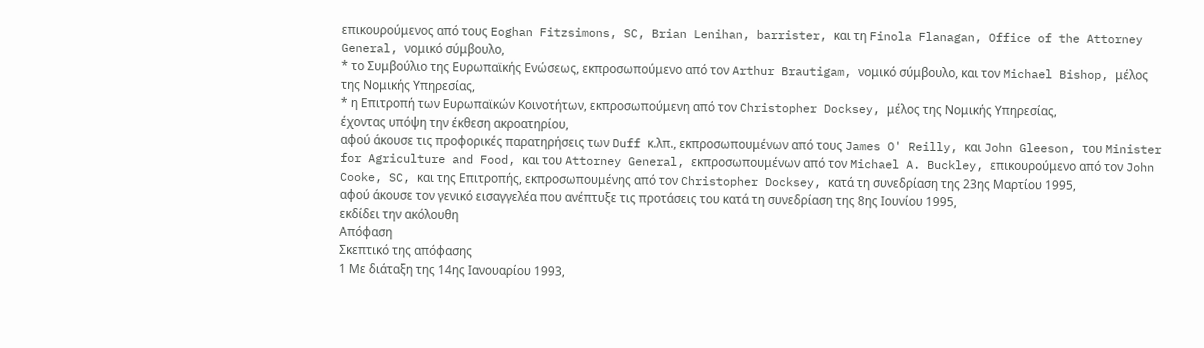επικουρούμενος από τους Eoghan Fitzsimons, SC, Brian Lenihan, barrister, και τη Finola Flanagan, Office of the Attorney General, νομικό σύμβουλο,
* το Συμβούλιο της Ευρωπαϊκής Ενώσεως, εκπροσωπούμενο από τον Arthur Brautigam, νομικό σύμβουλο, και τον Michael Bishop, μέλος της Νομικής Υπηρεσίας,
* η Επιτροπή των Ευρωπαϊκών Κοινοτήτων, εκπροσωπούμενη από τον Christopher Docksey, μέλος της Νομικής Υπηρεσίας,
έχοντας υπόψη την έκθεση ακροατηρίου,
αφού άκουσε τις προφορικές παρατηρήσεις των Duff κ.λπ., εκπροσωπουμένων από τους James O' Reilly, και John Gleeson, του Minister for Agriculture and Food, και του Attorney General, εκπροσωπουμένων από τον Michael A. Buckley, επικουρούμενο από τον John Cooke, SC, και της Επιτροπής, εκπροσωπουμένης από τον Christopher Docksey, κατά τη συνεδρίαση της 23ης Μαρτίου 1995,
αφού άκουσε τον γενικό εισαγγελέα που ανέπτυξε τις προτάσεις του κατά τη συνεδρίαση της 8ης Ιουνίου 1995,
εκδίδει την ακόλουθη
Απόφαση
Σκεπτικό της απόφασης
1 Με διάταξη της 14ης Ιανουαρίου 1993,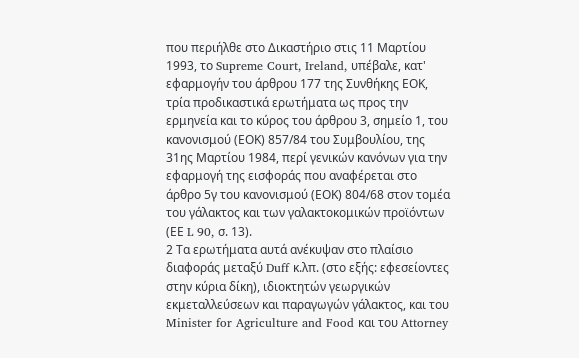που περιήλθε στο Δικαστήριο στις 11 Μαρτίου 1993, το Supreme Court, Ireland, υπέβαλε, κατ' εφαρμογήν του άρθρου 177 της Συνθήκης ΕΟΚ, τρία προδικαστικά ερωτήματα ως προς την ερμηνεία και το κύρος του άρθρου 3, σημείο 1, του κανονισμού (ΕΟΚ) 857/84 του Συμβουλίου, της 31ης Μαρτίου 1984, περί γενικών κανόνων για την εφαρμογή της εισφοράς που αναφέρεται στο άρθρο 5γ του κανονισμού (ΕΟΚ) 804/68 στον τομέα του γάλακτος και των γαλακτοκομικών προϊόντων (ΕΕ L 90, σ. 13).
2 Τα ερωτήματα αυτά ανέκυψαν στο πλαίσιο διαφοράς μεταξύ Duff κ.λπ. (στο εξής: εφεσείοντες στην κύρια δίκη), ιδιοκτητών γεωργικών εκμεταλλεύσεων και παραγωγών γάλακτος, και του Minister for Agriculture and Food και του Attorney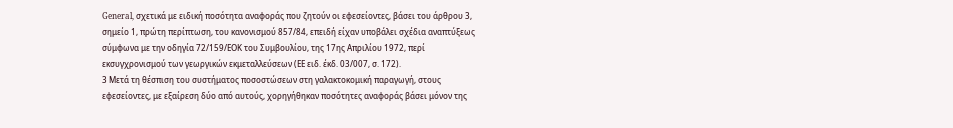General, σχετικά με ειδική ποσότητα αναφοράς που ζητούν οι εφεσείοντες, βάσει του άρθρου 3, σημείο 1, πρώτη περίπτωση, του κανονισμού 857/84, επειδή είχαν υποβάλει σχέδια αναπτύξεως σύμφωνα με την οδηγία 72/159/ΕΟΚ του Συμβουλίου, της 17ης Απριλίου 1972, περί εκσυγχρονισμού των γεωργικών εκμεταλλεύσεων (ΕΕ ειδ. έκδ. 03/007, σ. 172).
3 Μετά τη θέσπιση του συστήματος ποσοστώσεων στη γαλακτοκομική παραγωγή, στους εφεσείοντες, με εξαίρεση δύο από αυτούς, χορηγήθηκαν ποσότητες αναφοράς βάσει μόνον της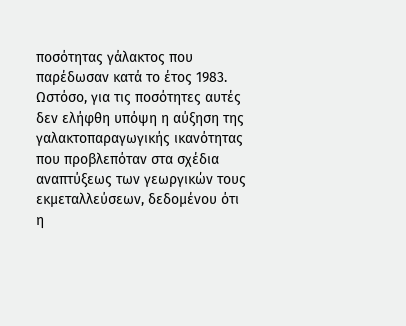ποσότητας γάλακτος που παρέδωσαν κατά το έτος 1983. Ωστόσο, για τις ποσότητες αυτές δεν ελήφθη υπόψη η αύξηση της γαλακτοπαραγωγικής ικανότητας που προβλεπόταν στα σχέδια αναπτύξεως των γεωργικών τους εκμεταλλεύσεων, δεδομένου ότι η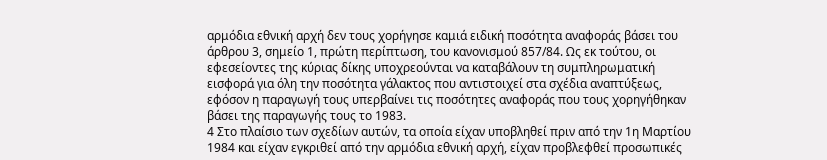αρμόδια εθνική αρχή δεν τους χορήγησε καμιά ειδική ποσότητα αναφοράς βάσει του άρθρου 3, σημείο 1, πρώτη περίπτωση, του κανονισμού 857/84. Ως εκ τούτου, οι εφεσείοντες της κύριας δίκης υποχρεούνται να καταβάλουν τη συμπληρωματική εισφορά για όλη την ποσότητα γάλακτος που αντιστοιχεί στα σχέδια αναπτύξεως, εφόσον η παραγωγή τους υπερβαίνει τις ποσότητες αναφοράς που τους χορηγήθηκαν βάσει της παραγωγής τους το 1983.
4 Στο πλαίσιο των σχεδίων αυτών, τα οποία είχαν υποβληθεί πριν από την 1η Μαρτίου 1984 και είχαν εγκριθεί από την αρμόδια εθνική αρχή, είχαν προβλεφθεί προσωπικές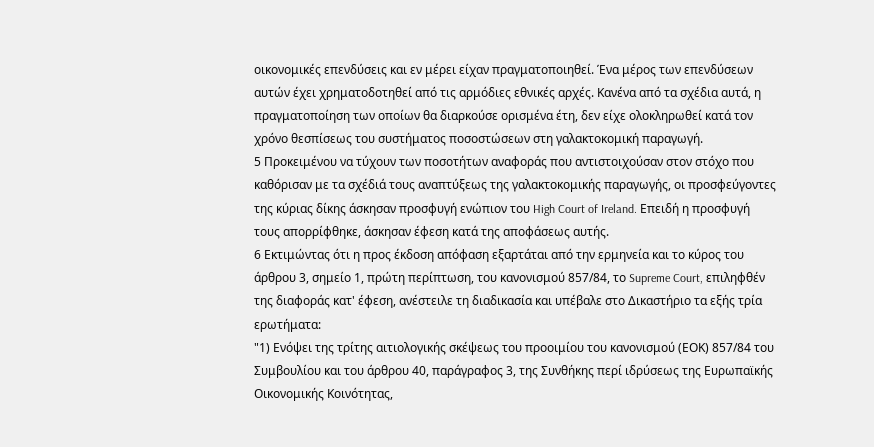οικονομικές επενδύσεις και εν μέρει είχαν πραγματοποιηθεί. Ένα μέρος των επενδύσεων αυτών έχει χρηματοδοτηθεί από τις αρμόδιες εθνικές αρχές. Κανένα από τα σχέδια αυτά, η πραγματοποίηση των οποίων θα διαρκούσε ορισμένα έτη, δεν είχε ολοκληρωθεί κατά τον χρόνο θεσπίσεως του συστήματος ποσοστώσεων στη γαλακτοκομική παραγωγή.
5 Προκειμένου να τύχουν των ποσοτήτων αναφοράς που αντιστοιχούσαν στον στόχο που καθόρισαν με τα σχέδιά τους αναπτύξεως της γαλακτοκομικής παραγωγής, οι προσφεύγοντες της κύριας δίκης άσκησαν προσφυγή ενώπιον του High Court of Ireland. Επειδή η προσφυγή τους απορρίφθηκε, άσκησαν έφεση κατά της αποφάσεως αυτής.
6 Εκτιμώντας ότι η προς έκδοση απόφαση εξαρτάται από την ερμηνεία και το κύρος του άρθρου 3, σημείο 1, πρώτη περίπτωση, του κανονισμού 857/84, το Supreme Court, επιληφθέν της διαφοράς κατ' έφεση, ανέστειλε τη διαδικασία και υπέβαλε στο Δικαστήριο τα εξής τρία ερωτήματα:
"1) Ενόψει της τρίτης αιτιολογικής σκέψεως του προοιμίου του κανονισμού (ΕΟΚ) 857/84 του Συμβουλίου και του άρθρου 40, παράγραφος 3, της Συνθήκης περί ιδρύσεως της Ευρωπαϊκής Οικονομικής Κοινότητας,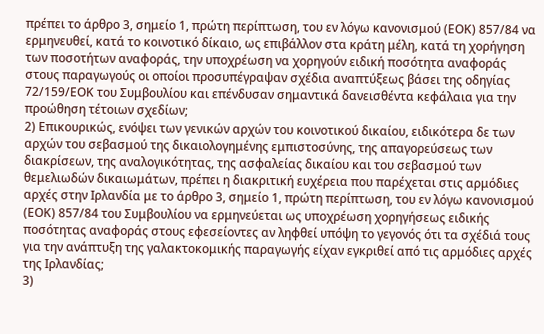πρέπει το άρθρο 3, σημείο 1, πρώτη περίπτωση, του εν λόγω κανονισμού (ΕΟΚ) 857/84 να ερμηνευθεί, κατά το κοινοτικό δίκαιο, ως επιβάλλον στα κράτη μέλη, κατά τη χορήγηση των ποσοτήτων αναφοράς, την υποχρέωση να χορηγούν ειδική ποσότητα αναφοράς στους παραγωγούς οι οποίοι προσυπέγραψαν σχέδια αναπτύξεως βάσει της οδηγίας 72/159/ΕΟΚ του Συμβουλίου και επένδυσαν σημαντικά δανεισθέντα κεφάλαια για την προώθηση τέτοιων σχεδίων;
2) Επικουρικώς, ενόψει των γενικών αρχών του κοινοτικού δικαίου, ειδικότερα δε των αρχών του σεβασμού της δικαιολογημένης εμπιστοσύνης, της απαγορεύσεως των διακρίσεων, της αναλογικότητας, της ασφαλείας δικαίου και του σεβασμού των θεμελιωδών δικαιωμάτων, πρέπει η διακριτική ευχέρεια που παρέχεται στις αρμόδιες αρχές στην Ιρλανδία με το άρθρο 3, σημείο 1, πρώτη περίπτωση, του εν λόγω κανονισμού (ΕΟΚ) 857/84 του Συμβουλίου να ερμηνεύεται ως υποχρέωση χορηγήσεως ειδικής ποσότητας αναφοράς στους εφεσείοντες αν ληφθεί υπόψη το γεγονός ότι τα σχέδιά τους για την ανάπτυξη της γαλακτοκομικής παραγωγής είχαν εγκριθεί από τις αρμόδιες αρχές της Ιρλανδίας;
3)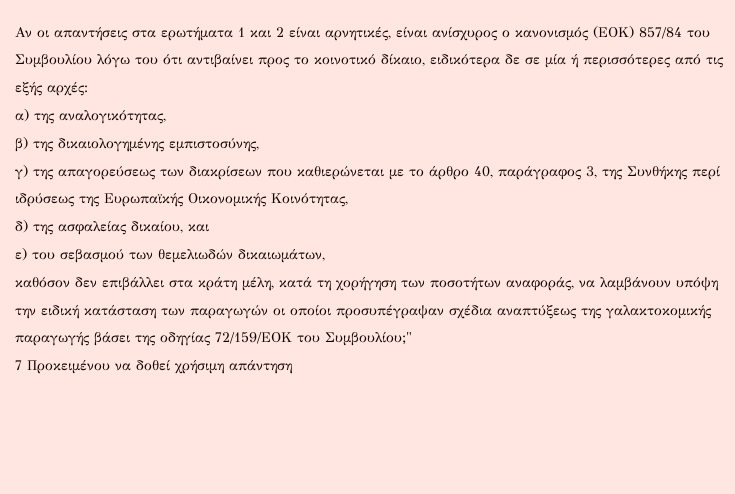Αν οι απαντήσεις στα ερωτήματα 1 και 2 είναι αρνητικές, είναι ανίσχυρος ο κανονισμός (ΕΟΚ) 857/84 του Συμβουλίου λόγω του ότι αντιβαίνει προς το κοινοτικό δίκαιο, ειδικότερα δε σε μία ή περισσότερες από τις εξής αρχές:
α) της αναλογικότητας,
β) της δικαιολογημένης εμπιστοσύνης,
γ) της απαγορεύσεως των διακρίσεων που καθιερώνεται με το άρθρο 40, παράγραφος 3, της Συνθήκης περί ιδρύσεως της Ευρωπαϊκής Οικονομικής Κοινότητας,
δ) της ασφαλείας δικαίου, και
ε) του σεβασμού των θεμελιωδών δικαιωμάτων,
καθόσον δεν επιβάλλει στα κράτη μέλη, κατά τη χορήγηση των ποσοτήτων αναφοράς, να λαμβάνουν υπόψη την ειδική κατάσταση των παραγωγών οι οποίοι προσυπέγραψαν σχέδια αναπτύξεως της γαλακτοκομικής παραγωγής βάσει της οδηγίας 72/159/ΕΟΚ του Συμβουλίου;"
7 Προκειμένου να δοθεί χρήσιμη απάντηση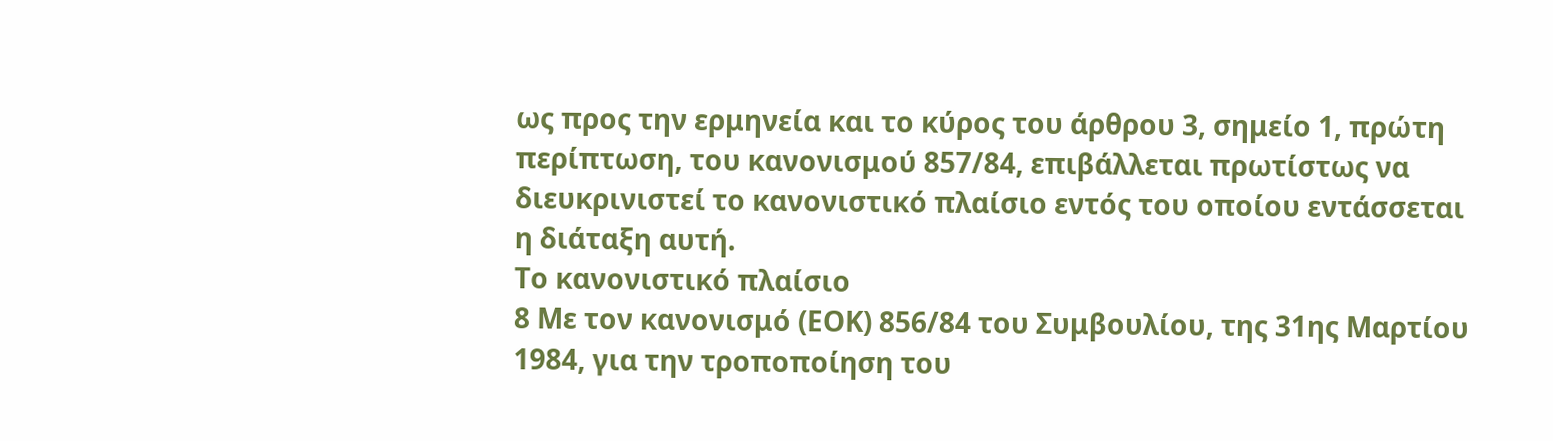ως προς την ερμηνεία και το κύρος του άρθρου 3, σημείο 1, πρώτη περίπτωση, του κανονισμού 857/84, επιβάλλεται πρωτίστως να διευκρινιστεί το κανονιστικό πλαίσιο εντός του οποίου εντάσσεται η διάταξη αυτή.
Το κανονιστικό πλαίσιο
8 Με τον κανονισμό (ΕΟΚ) 856/84 του Συμβουλίου, της 31ης Μαρτίου 1984, για την τροποποίηση του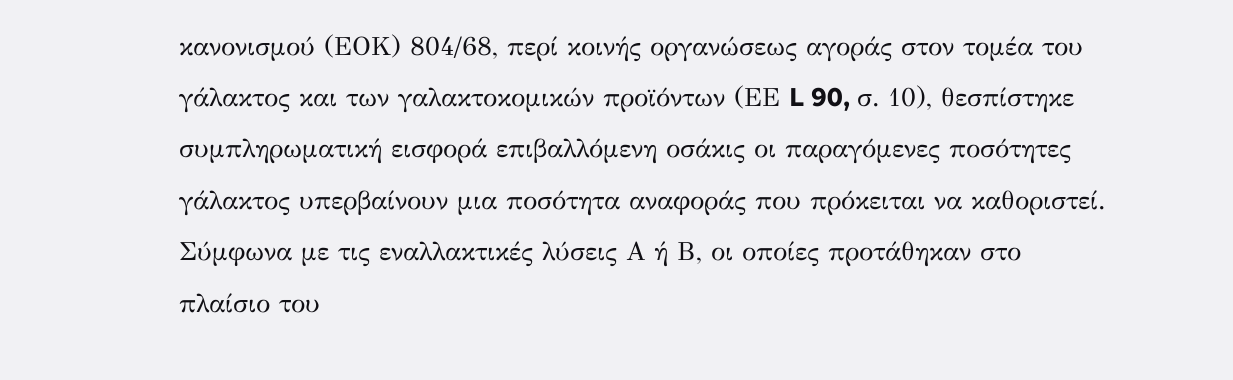κανονισμού (ΕΟΚ) 804/68, περί κοινής οργανώσεως αγοράς στον τομέα του γάλακτος και των γαλακτοκομικών προϊόντων (ΕΕ L 90, σ. 10), θεσπίστηκε συμπληρωματική εισφορά επιβαλλόμενη οσάκις οι παραγόμενες ποσότητες γάλακτος υπερβαίνουν μια ποσότητα αναφοράς που πρόκειται να καθοριστεί. Σύμφωνα με τις εναλλακτικές λύσεις Α ή Β, οι οποίες προτάθηκαν στο πλαίσιο του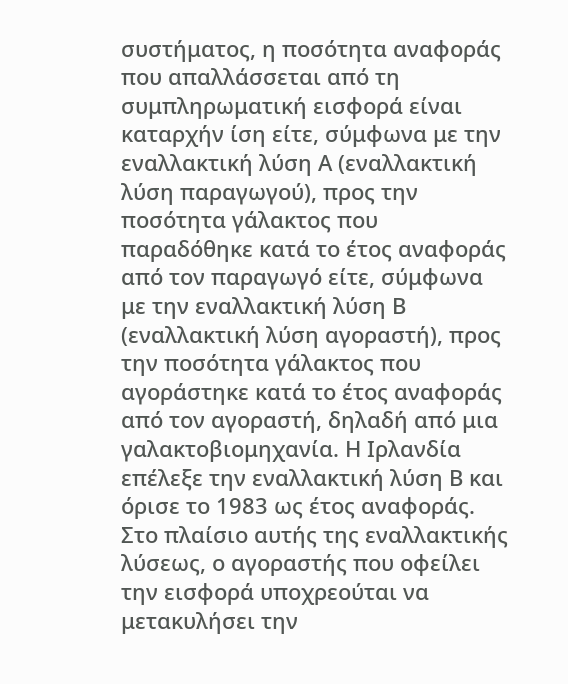συστήματος, η ποσότητα αναφοράς που απαλλάσσεται από τη συμπληρωματική εισφορά είναι καταρχήν ίση είτε, σύμφωνα με την εναλλακτική λύση Α (εναλλακτική λύση παραγωγού), προς την ποσότητα γάλακτος που παραδόθηκε κατά το έτος αναφοράς από τον παραγωγό είτε, σύμφωνα με την εναλλακτική λύση Β (εναλλακτική λύση αγοραστή), προς την ποσότητα γάλακτος που αγοράστηκε κατά το έτος αναφοράς από τον αγοραστή, δηλαδή από μια γαλακτοβιομηχανία. Η Ιρλανδία επέλεξε την εναλλακτική λύση Β και όρισε το 1983 ως έτος αναφοράς. Στο πλαίσιο αυτής της εναλλακτικής λύσεως, ο αγοραστής που οφείλει την εισφορά υποχρεούται να μετακυλήσει την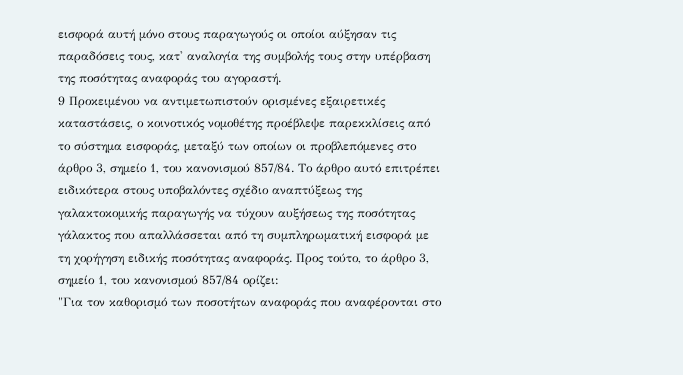εισφορά αυτή μόνο στους παραγωγούς οι οποίοι αύξησαν τις παραδόσεις τους, κατ' αναλογία της συμβολής τους στην υπέρβαση της ποσότητας αναφοράς του αγοραστή.
9 Προκειμένου να αντιμετωπιστούν ορισμένες εξαιρετικές καταστάσεις, ο κοινοτικός νομοθέτης προέβλεψε παρεκκλίσεις από το σύστημα εισφοράς, μεταξύ των οποίων οι προβλεπόμενες στο άρθρο 3, σημείο 1, του κανονισμού 857/84. Το άρθρο αυτό επιτρέπει ειδικότερα στους υποβαλόντες σχέδιο αναπτύξεως της γαλακτοκομικής παραγωγής να τύχουν αυξήσεως της ποσότητας γάλακτος που απαλλάσσεται από τη συμπληρωματική εισφορά με τη χορήγηση ειδικής ποσότητας αναφοράς. Προς τούτο, το άρθρο 3, σημείο 1, του κανονισμού 857/84 ορίζει:
"Για τον καθορισμό των ποσοτήτων αναφοράς που αναφέρονται στο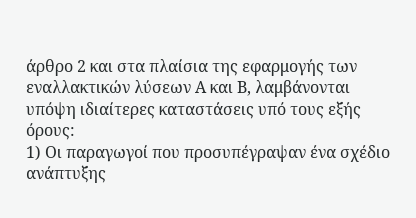άρθρο 2 και στα πλαίσια της εφαρμογής των εναλλακτικών λύσεων Α και Β, λαμβάνονται υπόψη ιδιαίτερες καταστάσεις υπό τους εξής όρους:
1) Οι παραγωγοί που προσυπέγραψαν ένα σχέδιο ανάπτυξης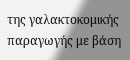της γαλακτοκομικής παραγωγής με βάση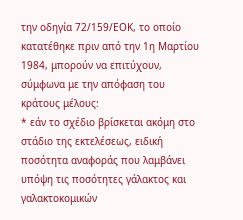την οδηγία 72/159/ΕΟΚ, το οποίο κατατέθηκε πριν από την 1η Μαρτίου 1984, μπορούν να επιτύχουν, σύμφωνα με την απόφαση του κράτους μέλους:
* εάν το σχέδιο βρίσκεται ακόμη στο στάδιο της εκτελέσεως, ειδική ποσότητα αναφοράς που λαμβάνει υπόψη τις ποσότητες γάλακτος και γαλακτοκομικών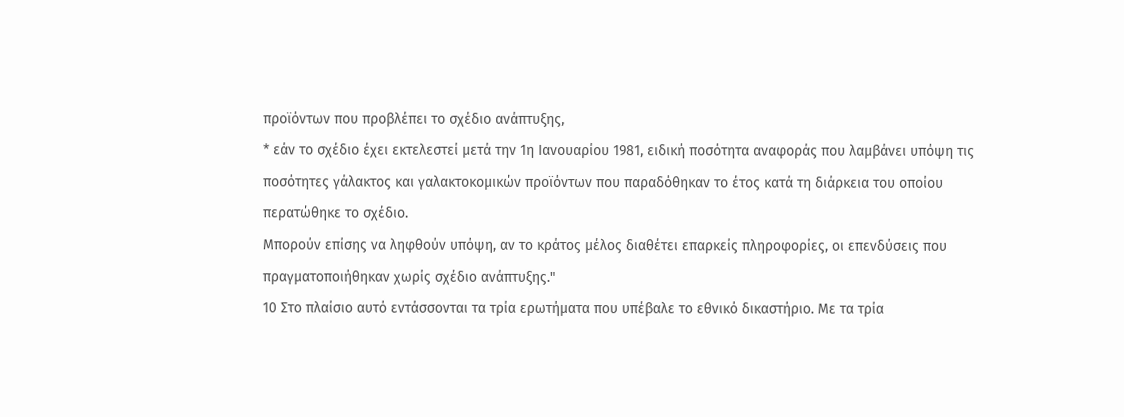προϊόντων που προβλέπει το σχέδιο ανάπτυξης,
* εάν το σχέδιο έχει εκτελεστεί μετά την 1η Ιανουαρίου 1981, ειδική ποσότητα αναφοράς που λαμβάνει υπόψη τις ποσότητες γάλακτος και γαλακτοκομικών προϊόντων που παραδόθηκαν το έτος κατά τη διάρκεια του οποίου περατώθηκε το σχέδιο.
Μπορούν επίσης να ληφθούν υπόψη, αν το κράτος μέλος διαθέτει επαρκείς πληροφορίες, οι επενδύσεις που πραγματοποιήθηκαν χωρίς σχέδιο ανάπτυξης."
10 Στο πλαίσιο αυτό εντάσσονται τα τρία ερωτήματα που υπέβαλε το εθνικό δικαστήριο. Με τα τρία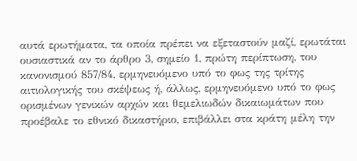αυτά ερωτήματα, τα οποία πρέπει να εξεταστούν μαζί, ερωτάται ουσιαστικά αν το άρθρο 3, σημείο 1, πρώτη περίπτωση, του κανονισμού 857/84, ερμηνευόμενο υπό το φως της τρίτης αιτιολογικής του σκέψεως ή, άλλως, ερμηνευόμενο υπό το φως ορισμένων γενικών αρχών και θεμελιωδών δικαιωμάτων που προέβαλε το εθνικό δικαστήριο, επιβάλλει στα κράτη μέλη την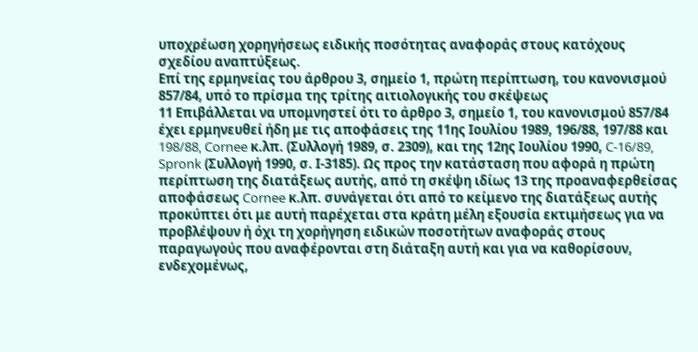υποχρέωση χορηγήσεως ειδικής ποσότητας αναφοράς στους κατόχους σχεδίου αναπτύξεως.
Επί της ερμηνείας του άρθρου 3, σημείο 1, πρώτη περίπτωση, του κανονισμού 857/84, υπό το πρίσμα της τρίτης αιτιολογικής του σκέψεως
11 Επιβάλλεται να υπομνηστεί ότι το άρθρο 3, σημείο 1, του κανονισμού 857/84 έχει ερμηνευθεί ήδη με τις αποφάσεις της 11ης Ιουλίου 1989, 196/88, 197/88 και 198/88, Cornee κ.λπ. (Συλλογή 1989, σ. 2309), και της 12ης Ιουλίου 1990, C-16/89, Spronk (Συλλογή 1990, σ. Ι-3185). Ως προς την κατάσταση που αφορά η πρώτη περίπτωση της διατάξεως αυτής, από τη σκέψη ιδίως 13 της προαναφερθείσας αποφάσεως Cornee κ.λπ. συνάγεται ότι από το κείμενο της διατάξεως αυτής προκύπτει ότι με αυτή παρέχεται στα κράτη μέλη εξουσία εκτιμήσεως για να προβλέψουν ή όχι τη χορήγηση ειδικών ποσοτήτων αναφοράς στους παραγωγούς που αναφέρονται στη διάταξη αυτή και για να καθορίσουν, ενδεχομένως,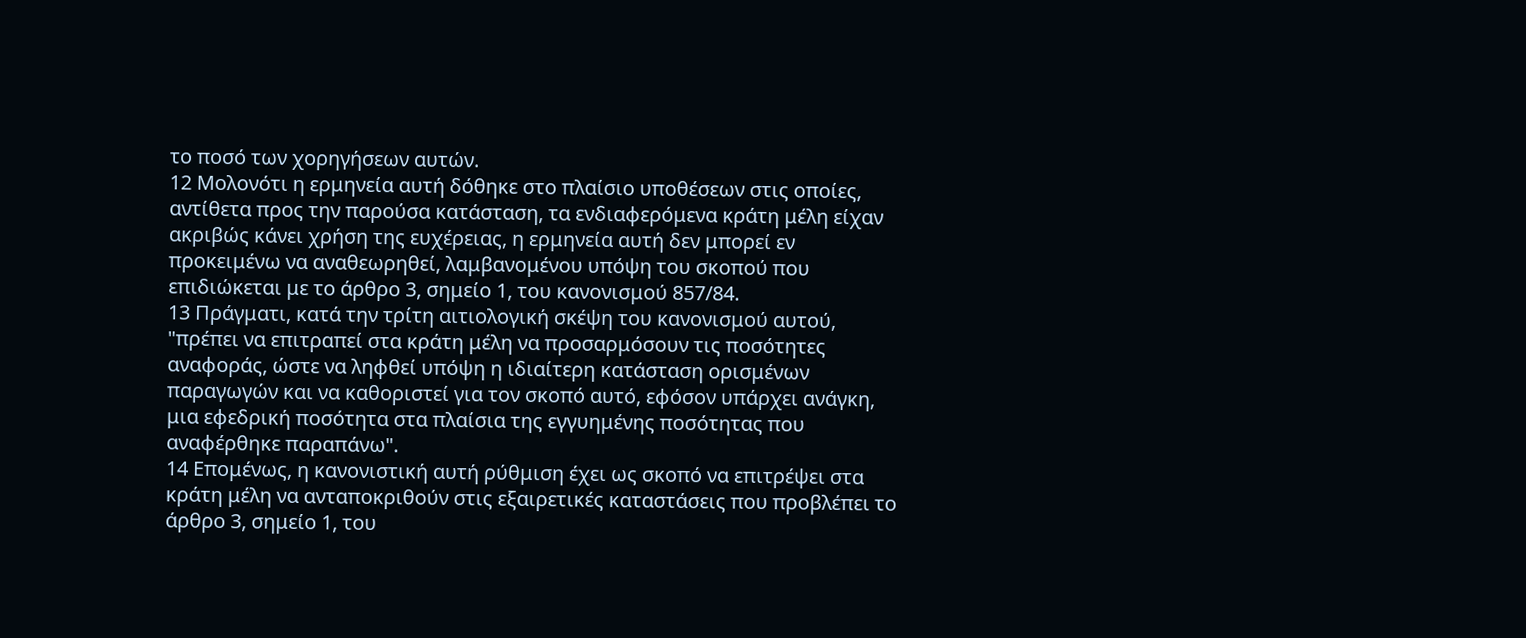το ποσό των χορηγήσεων αυτών.
12 Μολονότι η ερμηνεία αυτή δόθηκε στο πλαίσιο υποθέσεων στις οποίες, αντίθετα προς την παρούσα κατάσταση, τα ενδιαφερόμενα κράτη μέλη είχαν ακριβώς κάνει χρήση της ευχέρειας, η ερμηνεία αυτή δεν μπορεί εν προκειμένω να αναθεωρηθεί, λαμβανομένου υπόψη του σκοπού που επιδιώκεται με το άρθρο 3, σημείο 1, του κανονισμού 857/84.
13 Πράγματι, κατά την τρίτη αιτιολογική σκέψη του κανονισμού αυτού, "πρέπει να επιτραπεί στα κράτη μέλη να προσαρμόσουν τις ποσότητες αναφοράς, ώστε να ληφθεί υπόψη η ιδιαίτερη κατάσταση ορισμένων παραγωγών και να καθοριστεί για τον σκοπό αυτό, εφόσον υπάρχει ανάγκη, μια εφεδρική ποσότητα στα πλαίσια της εγγυημένης ποσότητας που αναφέρθηκε παραπάνω".
14 Επομένως, η κανονιστική αυτή ρύθμιση έχει ως σκοπό να επιτρέψει στα κράτη μέλη να ανταποκριθούν στις εξαιρετικές καταστάσεις που προβλέπει το άρθρο 3, σημείο 1, του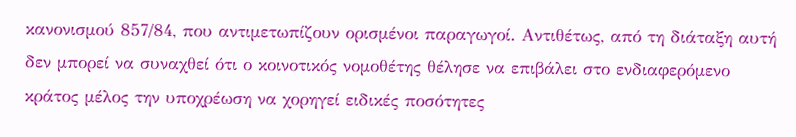κανονισμού 857/84, που αντιμετωπίζουν ορισμένοι παραγωγοί. Αντιθέτως, από τη διάταξη αυτή δεν μπορεί να συναχθεί ότι ο κοινοτικός νομοθέτης θέλησε να επιβάλει στο ενδιαφερόμενο κράτος μέλος την υποχρέωση να χορηγεί ειδικές ποσότητες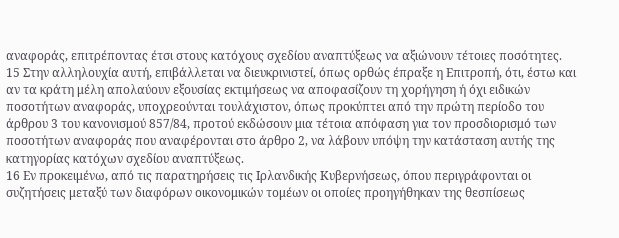αναφοράς, επιτρέποντας έτσι στους κατόχους σχεδίου αναπτύξεως να αξιώνουν τέτοιες ποσότητες.
15 Στην αλληλουχία αυτή, επιβάλλεται να διευκρινιστεί, όπως ορθώς έπραξε η Επιτροπή, ότι, έστω και αν τα κράτη μέλη απολαύουν εξουσίας εκτιμήσεως να αποφασίζουν τη χορήγηση ή όχι ειδικών ποσοτήτων αναφοράς, υποχρεούνται τουλάχιστον, όπως προκύπτει από την πρώτη περίοδο του άρθρου 3 του κανονισμού 857/84, προτού εκδώσουν μια τέτοια απόφαση για τον προσδιορισμό των ποσοτήτων αναφοράς που αναφέρονται στο άρθρο 2, να λάβουν υπόψη την κατάσταση αυτής της κατηγορίας κατόχων σχεδίου αναπτύξεως.
16 Εν προκειμένω, από τις παρατηρήσεις τις Ιρλανδικής Κυβερνήσεως, όπου περιγράφονται οι συζητήσεις μεταξύ των διαφόρων οικονομικών τομέων οι οποίες προηγήθηκαν της θεσπίσεως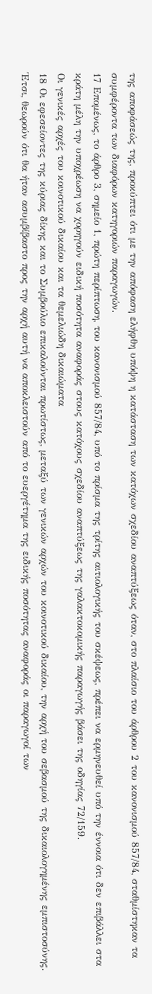της αποφάσεώς της, προκύπτει ότι με την απόφαση ελήφθη υπόψη η κατάσταση των κατόχων σχεδίου αναπτύξεως όταν, στο πλαίσιο του άρθρου 2 του κανονισμού 857/84, σταθμίστηκαν τα συμφέροντα των διαφόρων κατηγοριών παραγωγών.
17 Επομένως, το άρθρο 3, σημείο 1, πρώτη περίπτωση, του κανονισμού 857/84, υπό το πρίσμα της τρίτης αιτιολογικής του σκέψεως, πρέπει να ερμηνευθεί υπό την έννοια ότι δεν επιβάλλει στα κράτη μέλη την υποχρέωση να χορηγούν ειδική ποσότητα αναφοράς στους κατόχους σχεδίου αναπτύξεως της γαλακτοκομικής παραγωγής βάσει της οδηγίας 72/159.
Οι γενικές αρχές του κοινοτικού δικαίου και τα θεμελιώδη δικαιώματα
18 Οι εφεσείοντες της κύριας δίκης και το Συμβούλιο επικαλούνται πρωτίστως, μεταξύ των γενικών αρχών του κοινοτικού δικαίου, την αρχή του σεβασμού της δικαιολογημένης εμπιστοσύνης. Έτσι, θεωρούν ότι θα ήταν ασυμβίβαστο προς την αρχή αυτή να αποκλειστούν από το ευεργέτημα της ειδικής ποσότητας αναφοράς οι παραγωγοί των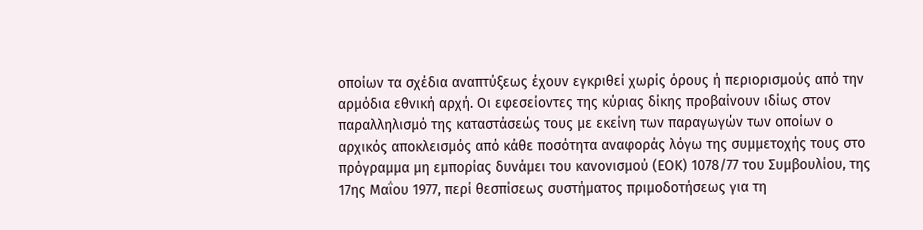οποίων τα σχέδια αναπτύξεως έχουν εγκριθεί χωρίς όρους ή περιορισμούς από την αρμόδια εθνική αρχή. Οι εφεσείοντες της κύριας δίκης προβαίνουν ιδίως στον παραλληλισμό της καταστάσεώς τους με εκείνη των παραγωγών των οποίων ο αρχικός αποκλεισμός από κάθε ποσότητα αναφοράς λόγω της συμμετοχής τους στο πρόγραμμα μη εμπορίας δυνάμει του κανονισμού (ΕΟΚ) 1078/77 του Συμβουλίου, της 17ης Μαΐου 1977, περί θεσπίσεως συστήματος πριμοδοτήσεως για τη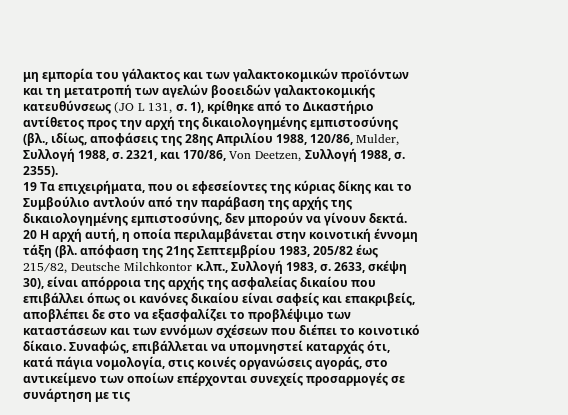μη εμπορία του γάλακτος και των γαλακτοκομικών προϊόντων και τη μετατροπή των αγελών βοοειδών γαλακτοκομικής κατευθύνσεως (JO L 131, σ. 1), κρίθηκε από το Δικαστήριο αντίθετος προς την αρχή της δικαιολογημένης εμπιστοσύνης (βλ., ιδίως, αποφάσεις της 28ης Απριλίου 1988, 120/86, Mulder, Συλλογή 1988, σ. 2321, και 170/86, Von Deetzen, Συλλογή 1988, σ. 2355).
19 Τα επιχειρήματα, που οι εφεσείοντες της κύριας δίκης και το Συμβούλιο αντλούν από την παράβαση της αρχής της δικαιολογημένης εμπιστοσύνης, δεν μπορούν να γίνουν δεκτά.
20 Η αρχή αυτή, η οποία περιλαμβάνεται στην κοινοτική έννομη τάξη (βλ. απόφαση της 21ης Σεπτεμβρίου 1983, 205/82 έως 215/82, Deutsche Milchkontor κ.λπ., Συλλογή 1983, σ. 2633, σκέψη 30), είναι απόρροια της αρχής της ασφαλείας δικαίου που επιβάλλει όπως οι κανόνες δικαίου είναι σαφείς και επακριβείς, αποβλέπει δε στο να εξασφαλίζει το προβλέψιμο των καταστάσεων και των εννόμων σχέσεων που διέπει το κοινοτικό δίκαιο. Συναφώς, επιβάλλεται να υπομνηστεί καταρχάς ότι, κατά πάγια νομολογία, στις κοινές οργανώσεις αγοράς, στο αντικείμενο των οποίων επέρχονται συνεχείς προσαρμογές σε συνάρτηση με τις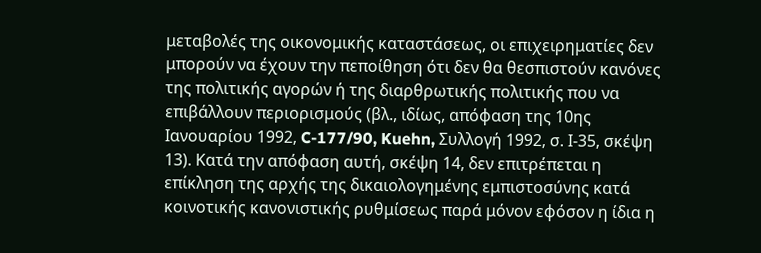μεταβολές της οικονομικής καταστάσεως, οι επιχειρηματίες δεν μπορούν να έχουν την πεποίθηση ότι δεν θα θεσπιστούν κανόνες της πολιτικής αγορών ή της διαρθρωτικής πολιτικής που να επιβάλλουν περιορισμούς (βλ., ιδίως, απόφαση της 10ης Ιανουαρίου 1992, C-177/90, Kuehn, Συλλογή 1992, σ. Ι-35, σκέψη 13). Κατά την απόφαση αυτή, σκέψη 14, δεν επιτρέπεται η επίκληση της αρχής της δικαιολογημένης εμπιστοσύνης κατά κοινοτικής κανονιστικής ρυθμίσεως παρά μόνον εφόσον η ίδια η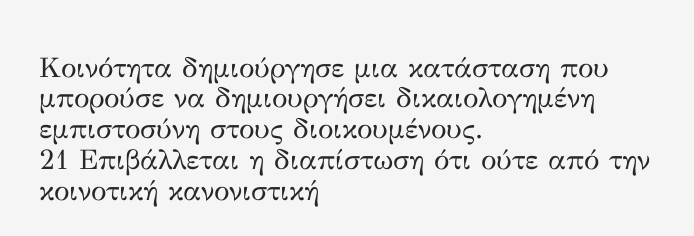Κοινότητα δημιούργησε μια κατάσταση που μπορούσε να δημιουργήσει δικαιολογημένη εμπιστοσύνη στους διοικουμένους.
21 Επιβάλλεται η διαπίστωση ότι ούτε από την κοινοτική κανονιστική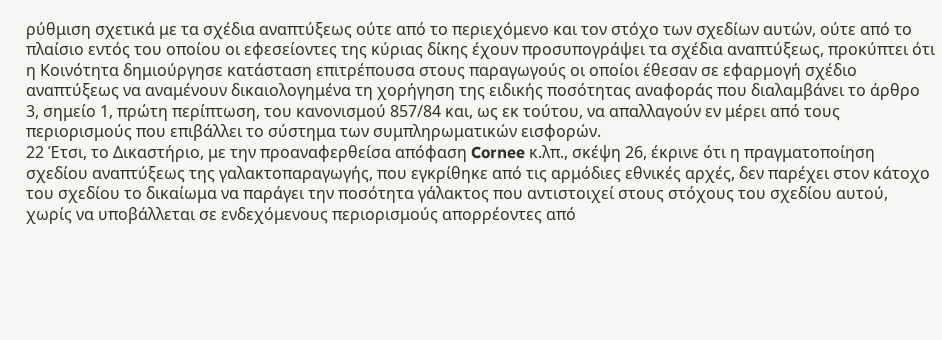ρύθμιση σχετικά με τα σχέδια αναπτύξεως ούτε από το περιεχόμενο και τον στόχο των σχεδίων αυτών, ούτε από το πλαίσιο εντός του οποίου οι εφεσείοντες της κύριας δίκης έχουν προσυπογράψει τα σχέδια αναπτύξεως, προκύπτει ότι η Κοινότητα δημιούργησε κατάσταση επιτρέπουσα στους παραγωγούς οι οποίοι έθεσαν σε εφαρμογή σχέδιο αναπτύξεως να αναμένουν δικαιολογημένα τη χορήγηση της ειδικής ποσότητας αναφοράς που διαλαμβάνει το άρθρο 3, σημείο 1, πρώτη περίπτωση, του κανονισμού 857/84 και, ως εκ τούτου, να απαλλαγούν εν μέρει από τους περιορισμούς που επιβάλλει το σύστημα των συμπληρωματικών εισφορών.
22 Έτσι, το Δικαστήριο, με την προαναφερθείσα απόφαση Cornee κ.λπ., σκέψη 26, έκρινε ότι η πραγματοποίηση σχεδίου αναπτύξεως της γαλακτοπαραγωγής, που εγκρίθηκε από τις αρμόδιες εθνικές αρχές, δεν παρέχει στον κάτοχο του σχεδίου το δικαίωμα να παράγει την ποσότητα γάλακτος που αντιστοιχεί στους στόχους του σχεδίου αυτού, χωρίς να υποβάλλεται σε ενδεχόμενους περιορισμούς απορρέοντες από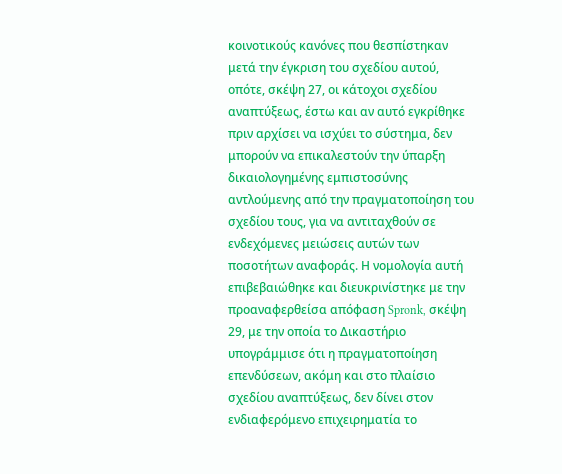κοινοτικούς κανόνες που θεσπίστηκαν μετά την έγκριση του σχεδίου αυτού, οπότε, σκέψη 27, οι κάτοχοι σχεδίου αναπτύξεως, έστω και αν αυτό εγκρίθηκε πριν αρχίσει να ισχύει το σύστημα, δεν μπορούν να επικαλεστούν την ύπαρξη δικαιολογημένης εμπιστοσύνης αντλούμενης από την πραγματοποίηση του σχεδίου τους, για να αντιταχθούν σε ενδεχόμενες μειώσεις αυτών των ποσοτήτων αναφοράς. Η νομολογία αυτή επιβεβαιώθηκε και διευκρινίστηκε με την προαναφερθείσα απόφαση Spronk, σκέψη 29, με την οποία το Δικαστήριο υπογράμμισε ότι η πραγματοποίηση επενδύσεων, ακόμη και στο πλαίσιο σχεδίου αναπτύξεως, δεν δίνει στον ενδιαφερόμενο επιχειρηματία το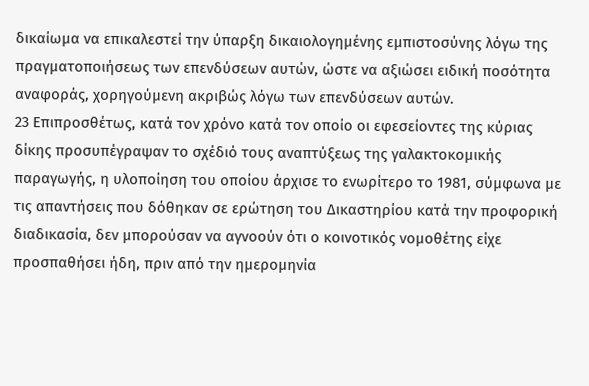δικαίωμα να επικαλεστεί την ύπαρξη δικαιολογημένης εμπιστοσύνης λόγω της πραγματοποιήσεως των επενδύσεων αυτών, ώστε να αξιώσει ειδική ποσότητα αναφοράς, χορηγούμενη ακριβώς λόγω των επενδύσεων αυτών.
23 Επιπροσθέτως, κατά τον χρόνο κατά τον οποίο οι εφεσείοντες της κύριας δίκης προσυπέγραψαν το σχέδιό τους αναπτύξεως της γαλακτοκομικής παραγωγής, η υλοποίηση του οποίου άρχισε το ενωρίτερο το 1981, σύμφωνα με τις απαντήσεις που δόθηκαν σε ερώτηση του Δικαστηρίου κατά την προφορική διαδικασία, δεν μπορούσαν να αγνοούν ότι ο κοινοτικός νομοθέτης είχε προσπαθήσει ήδη, πριν από την ημερομηνία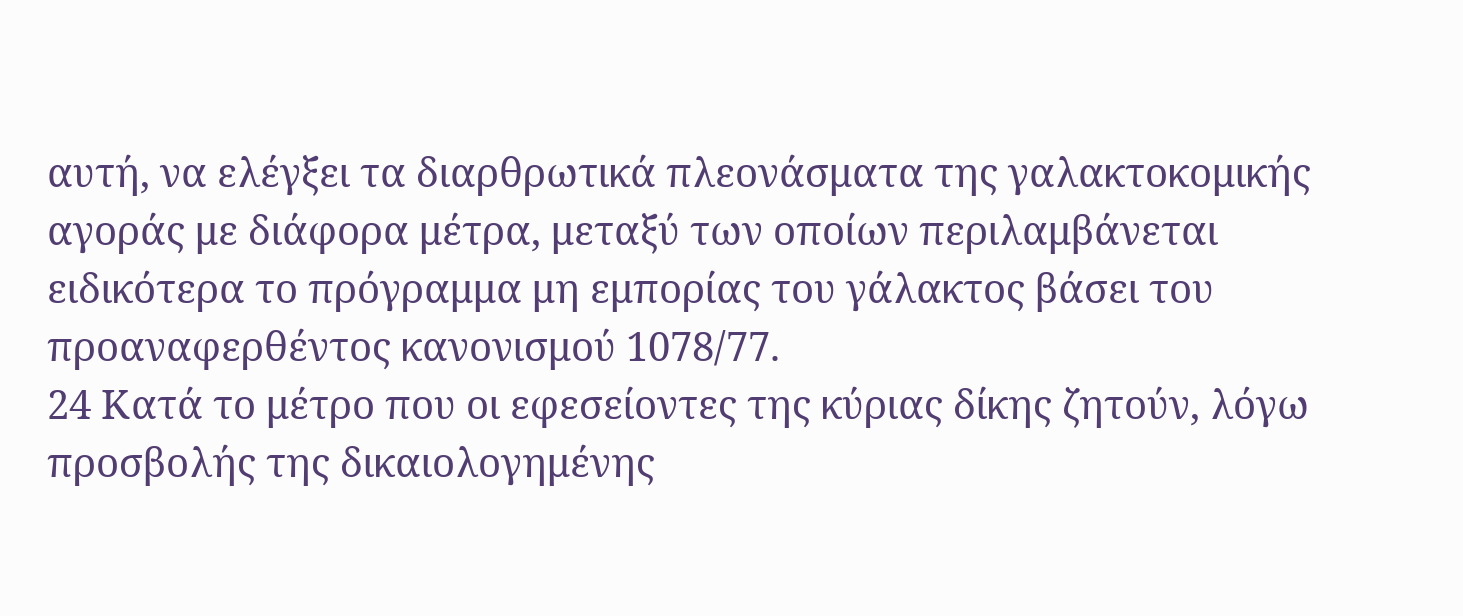αυτή, να ελέγξει τα διαρθρωτικά πλεονάσματα της γαλακτοκομικής αγοράς με διάφορα μέτρα, μεταξύ των οποίων περιλαμβάνεται ειδικότερα το πρόγραμμα μη εμπορίας του γάλακτος βάσει του προαναφερθέντος κανονισμού 1078/77.
24 Κατά το μέτρο που οι εφεσείοντες της κύριας δίκης ζητούν, λόγω προσβολής της δικαιολογημένης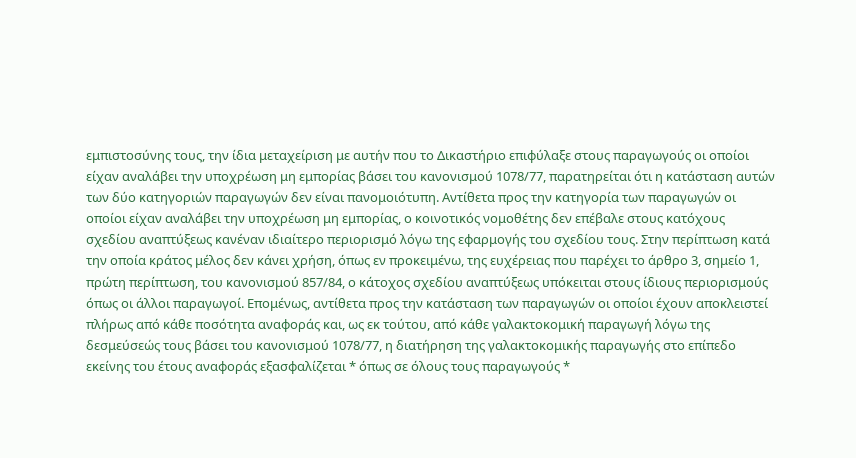εμπιστοσύνης τους, την ίδια μεταχείριση με αυτήν που το Δικαστήριο επιφύλαξε στους παραγωγούς οι οποίοι είχαν αναλάβει την υποχρέωση μη εμπορίας βάσει του κανονισμού 1078/77, παρατηρείται ότι η κατάσταση αυτών των δύο κατηγοριών παραγωγών δεν είναι πανομοιότυπη. Αντίθετα προς την κατηγορία των παραγωγών οι οποίοι είχαν αναλάβει την υποχρέωση μη εμπορίας, ο κοινοτικός νομοθέτης δεν επέβαλε στους κατόχους σχεδίου αναπτύξεως κανέναν ιδιαίτερο περιορισμό λόγω της εφαρμογής του σχεδίου τους. Στην περίπτωση κατά την οποία κράτος μέλος δεν κάνει χρήση, όπως εν προκειμένω, της ευχέρειας που παρέχει το άρθρο 3, σημείο 1, πρώτη περίπτωση, του κανονισμού 857/84, ο κάτοχος σχεδίου αναπτύξεως υπόκειται στους ίδιους περιορισμούς όπως οι άλλοι παραγωγοί. Επομένως, αντίθετα προς την κατάσταση των παραγωγών οι οποίοι έχουν αποκλειστεί πλήρως από κάθε ποσότητα αναφοράς και, ως εκ τούτου, από κάθε γαλακτοκομική παραγωγή λόγω της δεσμεύσεώς τους βάσει του κανονισμού 1078/77, η διατήρηση της γαλακτοκομικής παραγωγής στο επίπεδο εκείνης του έτους αναφοράς εξασφαλίζεται * όπως σε όλους τους παραγωγούς *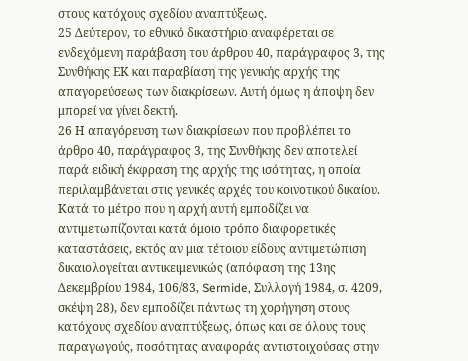στους κατόχους σχεδίου αναπτύξεως.
25 Δεύτερον, το εθνικό δικαστήριο αναφέρεται σε ενδεχόμενη παράβαση του άρθρου 40, παράγραφος 3, της Συνθήκης ΕΚ και παραβίαση της γενικής αρχής της απαγορεύσεως των διακρίσεων. Αυτή όμως η άποψη δεν μπορεί να γίνει δεκτή.
26 Η απαγόρευση των διακρίσεων που προβλέπει το άρθρο 40, παράγραφος 3, της Συνθήκης δεν αποτελεί παρά ειδική έκφραση της αρχής της ισότητας, η οποία περιλαμβάνεται στις γενικές αρχές του κοινοτικού δικαίου. Κατά το μέτρο που η αρχή αυτή εμποδίζει να αντιμετωπίζονται κατά όμοιο τρόπο διαφορετικές καταστάσεις, εκτός αν μια τέτοιου είδους αντιμετώπιση δικαιολογείται αντικειμενικώς (απόφαση της 13ης Δεκεμβρίου 1984, 106/83, Sermide, Συλλογή 1984, σ. 4209, σκέψη 28), δεν εμποδίζει πάντως τη χορήγηση στους κατόχους σχεδίου αναπτύξεως, όπως και σε όλους τους παραγωγούς, ποσότητας αναφοράς αντιστοιχούσας στην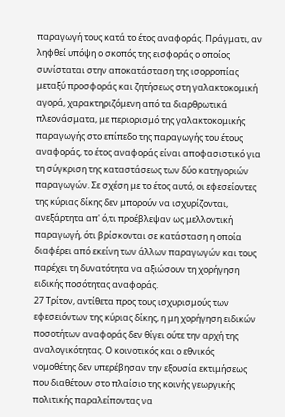παραγωγή τους κατά το έτος αναφοράς. Πράγματι, αν ληφθεί υπόψη ο σκοπός της εισφοράς ο οποίος συνίσταται στην αποκατάσταση της ισορροπίας μεταξύ προσφοράς και ζητήσεως στη γαλακτοκομική αγορά, χαρακτηριζόμενη από τα διαρθρωτικά πλεονάσματα, με περιορισμό της γαλακτοκομικής παραγωγής στο επίπεδο της παραγωγής του έτους αναφοράς, το έτος αναφοράς είναι αποφασιστικό για τη σύγκριση της καταστάσεως των δύο κατηγοριών παραγωγών. Σε σχέση με το έτος αυτό, οι εφεσείοντες της κύριας δίκης δεν μπορούν να ισχυρίζονται, ανεξάρτητα απ' ό,τι προέβλεψαν ως μελλοντική παραγωγή, ότι βρίσκονται σε κατάσταση η οποία διαφέρει από εκείνη των άλλων παραγωγών και τους παρέχει τη δυνατότητα να αξιώσουν τη χορήγηση ειδικής ποσότητας αναφοράς.
27 Τρίτον, αντίθετα προς τους ισχυρισμούς των εφεσειόντων της κύριας δίκης, η μη χορήγηση ειδικών ποσοτήτων αναφοράς δεν θίγει ούτε την αρχή της αναλογικότητας. Ο κοινοτικός και ο εθνικός νομοθέτης δεν υπερέβησαν την εξουσία εκτιμήσεως που διαθέτουν στο πλαίσιο της κοινής γεωργικής πολιτικής παραλείποντας να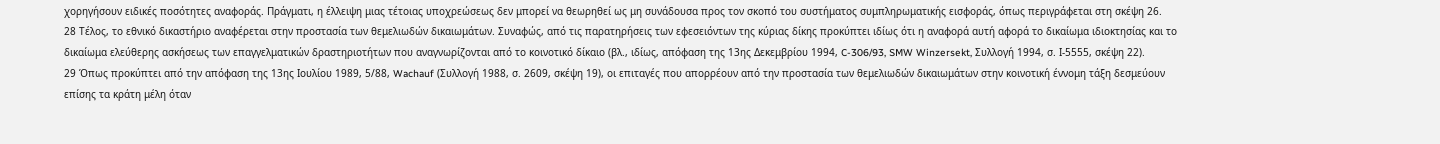χορηγήσουν ειδικές ποσότητες αναφοράς. Πράγματι, η έλλειψη μιας τέτοιας υποχρεώσεως δεν μπορεί να θεωρηθεί ως μη συνάδουσα προς τον σκοπό του συστήματος συμπληρωματικής εισφοράς, όπως περιγράφεται στη σκέψη 26.
28 Τέλος, το εθνικό δικαστήριο αναφέρεται στην προστασία των θεμελιωδών δικαιωμάτων. Συναφώς, από τις παρατηρήσεις των εφεσειόντων της κύριας δίκης προκύπτει ιδίως ότι η αναφορά αυτή αφορά το δικαίωμα ιδιοκτησίας και το δικαίωμα ελεύθερης ασκήσεως των επαγγελματικών δραστηριοτήτων που αναγνωρίζονται από το κοινοτικό δίκαιο (βλ., ιδίως, απόφαση της 13ης Δεκεμβρίου 1994, C-306/93, SMW Winzersekt, Συλλογή 1994, σ. Ι-5555, σκέψη 22).
29 Όπως προκύπτει από την απόφαση της 13ης Ιουλίου 1989, 5/88, Wachauf (Συλλογή 1988, σ. 2609, σκέψη 19), οι επιταγές που απορρέουν από την προστασία των θεμελιωδών δικαιωμάτων στην κοινοτική έννομη τάξη δεσμεύουν επίσης τα κράτη μέλη όταν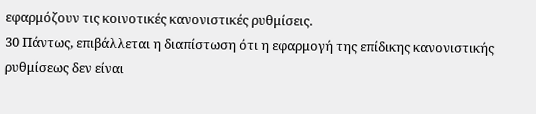εφαρμόζουν τις κοινοτικές κανονιστικές ρυθμίσεις.
30 Πάντως, επιβάλλεται η διαπίστωση ότι η εφαρμογή της επίδικης κανονιστικής ρυθμίσεως δεν είναι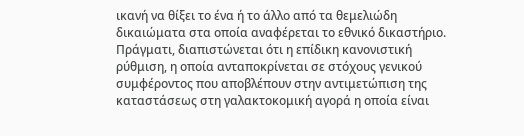ικανή να θίξει το ένα ή το άλλο από τα θεμελιώδη δικαιώματα στα οποία αναφέρεται το εθνικό δικαστήριο. Πράγματι, διαπιστώνεται ότι η επίδικη κανονιστική ρύθμιση, η οποία ανταποκρίνεται σε στόχους γενικού συμφέροντος που αποβλέπουν στην αντιμετώπιση της καταστάσεως στη γαλακτοκομική αγορά η οποία είναι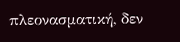πλεονασματική, δεν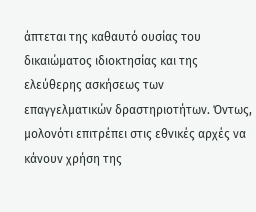άπτεται της καθαυτό ουσίας του δικαιώματος ιδιοκτησίας και της ελεύθερης ασκήσεως των επαγγελματικών δραστηριοτήτων. Όντως, μολονότι επιτρέπει στις εθνικές αρχές να κάνουν χρήση της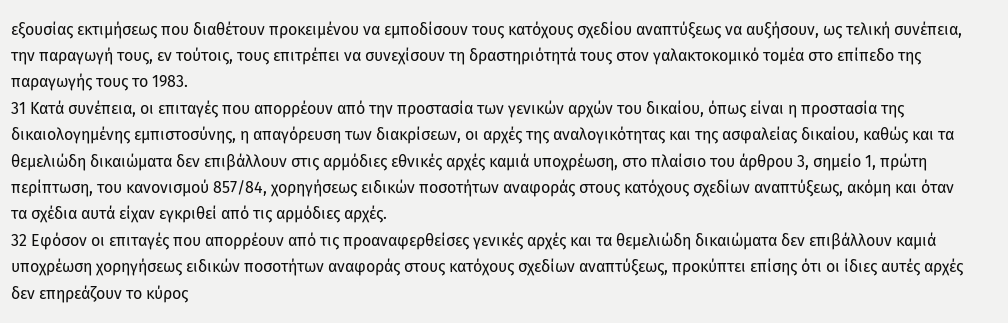εξουσίας εκτιμήσεως που διαθέτουν προκειμένου να εμποδίσουν τους κατόχους σχεδίου αναπτύξεως να αυξήσουν, ως τελική συνέπεια, την παραγωγή τους, εν τούτοις, τους επιτρέπει να συνεχίσουν τη δραστηριότητά τους στον γαλακτοκομικό τομέα στο επίπεδο της παραγωγής τους το 1983.
31 Κατά συνέπεια, οι επιταγές που απορρέουν από την προστασία των γενικών αρχών του δικαίου, όπως είναι η προστασία της δικαιολογημένης εμπιστοσύνης, η απαγόρευση των διακρίσεων, οι αρχές της αναλογικότητας και της ασφαλείας δικαίου, καθώς και τα θεμελιώδη δικαιώματα δεν επιβάλλουν στις αρμόδιες εθνικές αρχές καμιά υποχρέωση, στο πλαίσιο του άρθρου 3, σημείο 1, πρώτη περίπτωση, του κανονισμού 857/84, χορηγήσεως ειδικών ποσοτήτων αναφοράς στους κατόχους σχεδίων αναπτύξεως, ακόμη και όταν τα σχέδια αυτά είχαν εγκριθεί από τις αρμόδιες αρχές.
32 Εφόσον οι επιταγές που απορρέουν από τις προαναφερθείσες γενικές αρχές και τα θεμελιώδη δικαιώματα δεν επιβάλλουν καμιά υποχρέωση χορηγήσεως ειδικών ποσοτήτων αναφοράς στους κατόχους σχεδίων αναπτύξεως, προκύπτει επίσης ότι οι ίδιες αυτές αρχές δεν επηρεάζουν το κύρος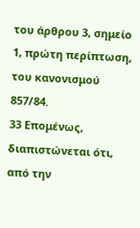του άρθρου 3, σημείο 1, πρώτη περίπτωση, του κανονισμού 857/84.
33 Επομένως, διαπιστώνεται ότι, από την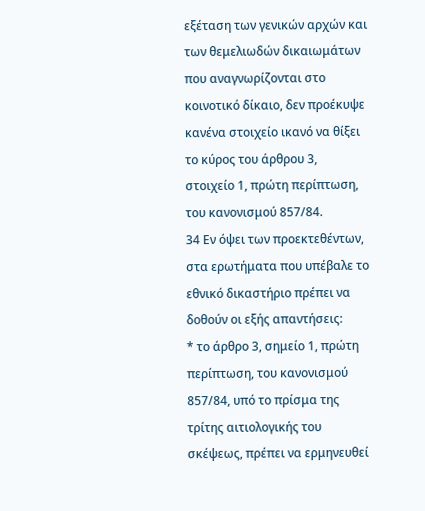εξέταση των γενικών αρχών και των θεμελιωδών δικαιωμάτων που αναγνωρίζονται στο κοινοτικό δίκαιο, δεν προέκυψε κανένα στοιχείο ικανό να θίξει το κύρος του άρθρου 3, στοιχείο 1, πρώτη περίπτωση, του κανονισμού 857/84.
34 Εν όψει των προεκτεθέντων, στα ερωτήματα που υπέβαλε το εθνικό δικαστήριο πρέπει να δοθούν οι εξής απαντήσεις:
* το άρθρο 3, σημείο 1, πρώτη περίπτωση, του κανονισμού 857/84, υπό το πρίσμα της τρίτης αιτιολογικής του σκέψεως, πρέπει να ερμηνευθεί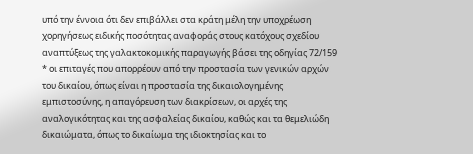υπό την έννοια ότι δεν επιβάλλει στα κράτη μέλη την υποχρέωση χορηγήσεως ειδικής ποσότητας αναφοράς στους κατόχους σχεδίου αναπτύξεως της γαλακτοκομικής παραγωγής βάσει της οδηγίας 72/159
* οι επιταγές που απορρέουν από την προστασία των γενικών αρχών του δικαίου, όπως είναι η προστασία της δικαιολογημένης εμπιστοσύνης, η απαγόρευση των διακρίσεων, οι αρχές της αναλογικότητας και της ασφαλείας δικαίου, καθώς και τα θεμελιώδη δικαιώματα, όπως το δικαίωμα της ιδιοκτησίας και το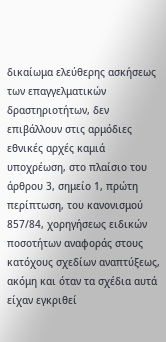δικαίωμα ελεύθερης ασκήσεως των επαγγελματικών δραστηριοτήτων, δεν επιβάλλουν στις αρμόδιες εθνικές αρχές καμιά υποχρέωση, στο πλαίσιο του άρθρου 3, σημείο 1, πρώτη περίπτωση, του κανονισμού 857/84, χορηγήσεως ειδικών ποσοτήτων αναφοράς στους κατόχους σχεδίων αναπτύξεως, ακόμη και όταν τα σχέδια αυτά είχαν εγκριθεί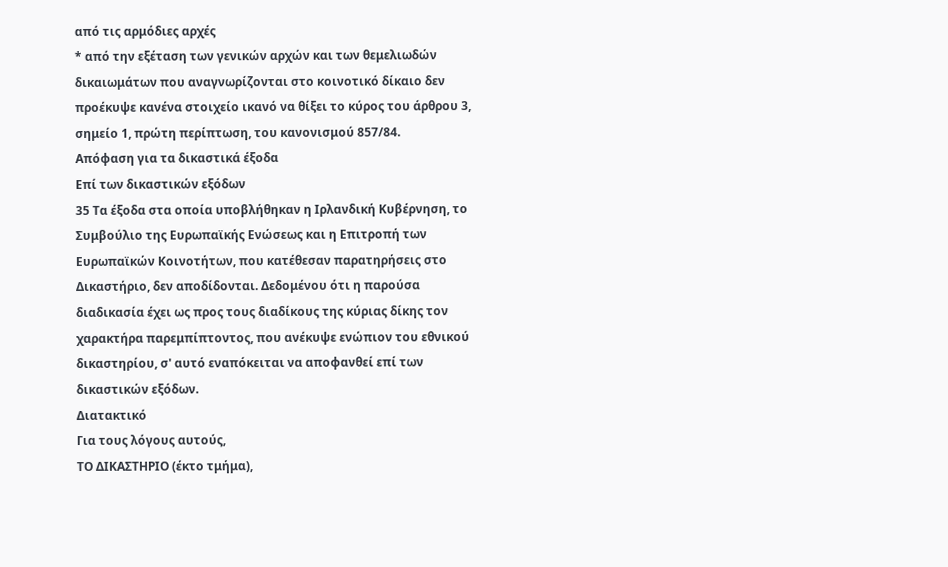από τις αρμόδιες αρχές
* από την εξέταση των γενικών αρχών και των θεμελιωδών δικαιωμάτων που αναγνωρίζονται στο κοινοτικό δίκαιο δεν προέκυψε κανένα στοιχείο ικανό να θίξει το κύρος του άρθρου 3, σημείο 1, πρώτη περίπτωση, του κανονισμού 857/84.
Απόφαση για τα δικαστικά έξοδα
Επί των δικαστικών εξόδων
35 Τα έξοδα στα οποία υποβλήθηκαν η Ιρλανδική Κυβέρνηση, το Συμβούλιο της Ευρωπαϊκής Ενώσεως και η Επιτροπή των Ευρωπαϊκών Κοινοτήτων, που κατέθεσαν παρατηρήσεις στο Δικαστήριο, δεν αποδίδονται. Δεδομένου ότι η παρούσα διαδικασία έχει ως προς τους διαδίκους της κύριας δίκης τον χαρακτήρα παρεμπίπτοντος, που ανέκυψε ενώπιον του εθνικού δικαστηρίου, σ' αυτό εναπόκειται να αποφανθεί επί των δικαστικών εξόδων.
Διατακτικό
Για τους λόγους αυτούς,
ΤΟ ΔΙΚΑΣΤΗΡΙΟ (έκτο τμήμα),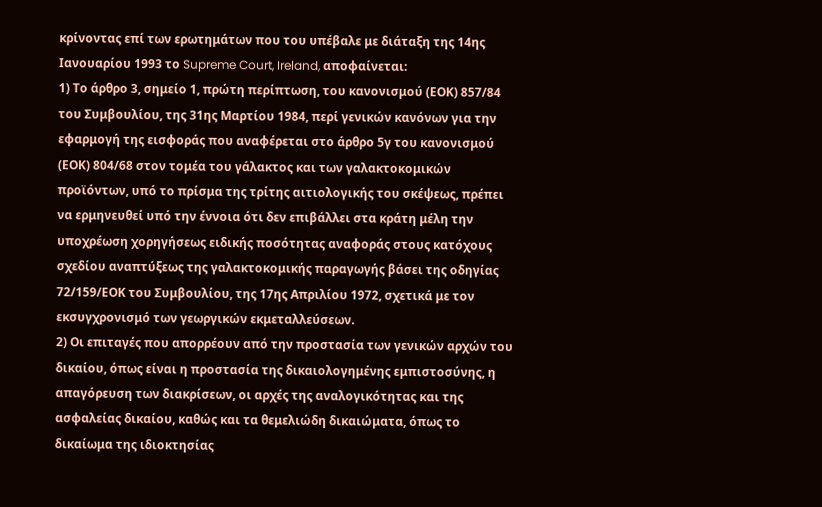κρίνοντας επί των ερωτημάτων που του υπέβαλε με διάταξη της 14ης Ιανουαρίου 1993 το Supreme Court, Ireland, αποφαίνεται:
1) Το άρθρο 3, σημείο 1, πρώτη περίπτωση, του κανονισμού (ΕΟΚ) 857/84 του Συμβουλίου, της 31ης Μαρτίου 1984, περί γενικών κανόνων για την εφαρμογή της εισφοράς που αναφέρεται στο άρθρο 5γ του κανονισμού (ΕΟΚ) 804/68 στον τομέα του γάλακτος και των γαλακτοκομικών προϊόντων, υπό το πρίσμα της τρίτης αιτιολογικής του σκέψεως, πρέπει να ερμηνευθεί υπό την έννοια ότι δεν επιβάλλει στα κράτη μέλη την υποχρέωση χορηγήσεως ειδικής ποσότητας αναφοράς στους κατόχους σχεδίου αναπτύξεως της γαλακτοκομικής παραγωγής βάσει της οδηγίας 72/159/ΕΟΚ του Συμβουλίου, της 17ης Απριλίου 1972, σχετικά με τον εκσυγχρονισμό των γεωργικών εκμεταλλεύσεων.
2) Οι επιταγές που απορρέουν από την προστασία των γενικών αρχών του δικαίου, όπως είναι η προστασία της δικαιολογημένης εμπιστοσύνης, η απαγόρευση των διακρίσεων, οι αρχές της αναλογικότητας και της ασφαλείας δικαίου, καθώς και τα θεμελιώδη δικαιώματα, όπως το δικαίωμα της ιδιοκτησίας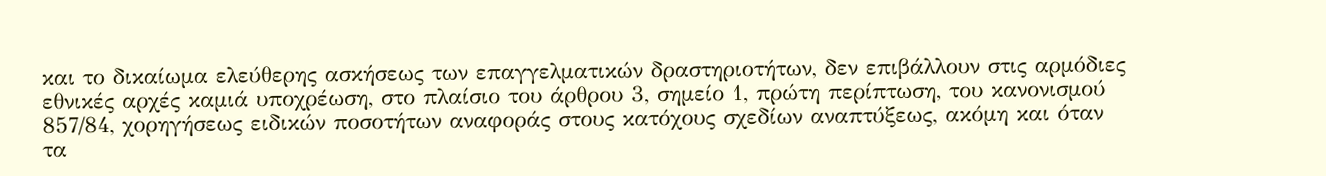και το δικαίωμα ελεύθερης ασκήσεως των επαγγελματικών δραστηριοτήτων, δεν επιβάλλουν στις αρμόδιες εθνικές αρχές καμιά υποχρέωση, στο πλαίσιο του άρθρου 3, σημείο 1, πρώτη περίπτωση, του κανονισμού 857/84, χορηγήσεως ειδικών ποσοτήτων αναφοράς στους κατόχους σχεδίων αναπτύξεως, ακόμη και όταν τα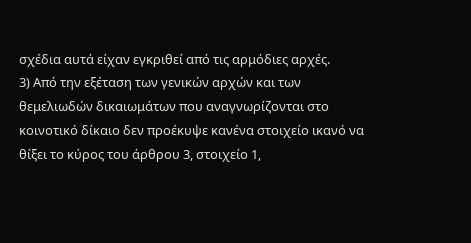σχέδια αυτά είχαν εγκριθεί από τις αρμόδιες αρχές.
3) Από την εξέταση των γενικών αρχών και των θεμελιωδών δικαιωμάτων που αναγνωρίζονται στο κοινοτικό δίκαιο δεν προέκυψε κανένα στοιχείο ικανό να θίξει το κύρος του άρθρου 3, στοιχείο 1,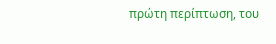πρώτη περίπτωση, του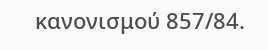κανονισμού 857/84.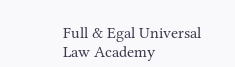Full & Egal Universal Law Academy